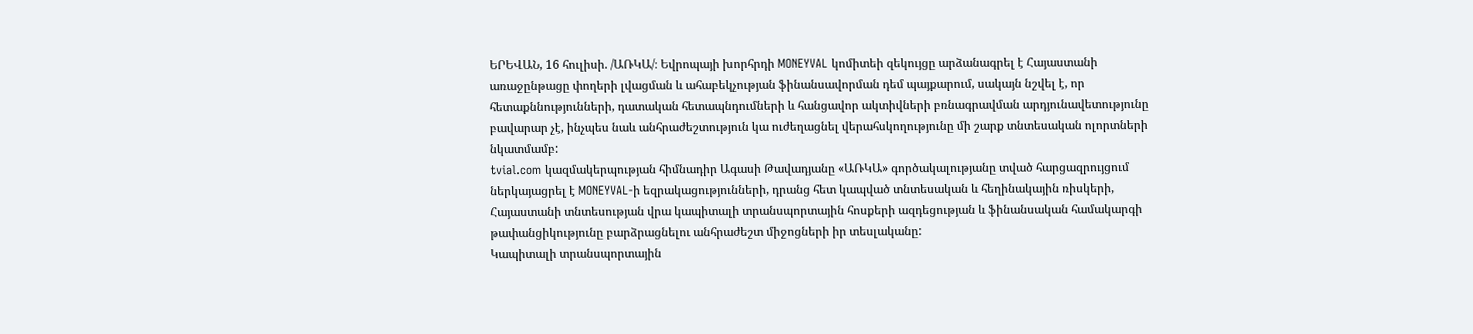ԵՐԵՎԱՆ, 16 հուլիսի. /ԱՌԿԱ/։ Եվրոպայի խորհրդի MONEYVAL կոմիտեի զեկույցը արձանագրել է Հայաստանի առաջընթացը փողերի լվացման և ահաբեկչության ֆինանսավորման դեմ պայքարում, սակայն նշվել է, որ հետաքննությունների, դատական հետապնդումների և հանցավոր ակտիվների բռնագրավման արդյունավետությունը բավարար չէ, ինչպես նաև անհրաժեշտություն կա ուժեղացնել վերահսկողությունը մի շարք տնտեսական ոլորտների նկատմամբ:
tvial.com կազմակերպության հիմնադիր Ագասի Թավադյանը «ԱՌԿԱ» գործակալությանը տված հարցազրույցում ներկայացրել է MONEYVAL-ի եզրակացությունների, դրանց հետ կապված տնտեսական և հեղինակային ռիսկերի, Հայաստանի տնտեսության վրա կապիտալի տրանսպորտային հոսքերի ազդեցության և ֆինանսական համակարգի թափանցիկությունը բարձրացնելու անհրաժեշտ միջոցների իր տեսլականը:
Կապիտալի տրանսպորտային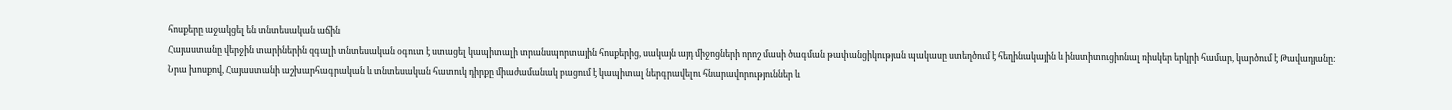հոսքերը աջակցել են տնտեսական աճին
Հայաստանը վերջին տարիներին զգալի տնտեսական օգուտ է ստացել կապիտալի տրանսպորտային հոսքերից, սակայն այդ միջոցների որոշ մասի ծագման թափանցիկության պակասը ստեղծում է հեղինակային և ինստիտուցիոնալ ռիսկեր երկրի համար, կարծում է Թավադյանը:
Նրա խոսքով, Հայաստանի աշխարհագրական և տնտեսական հատուկ դիրքը միաժամանակ բացում է կապիտալ ներգրավելու հնարավորություններ և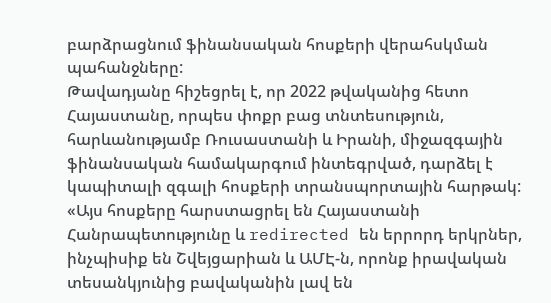բարձրացնում ֆինանսական հոսքերի վերահսկման պահանջները:
Թավադյանը հիշեցրել է, որ 2022 թվականից հետո Հայաստանը, որպես փոքր բաց տնտեսություն, հարևանությամբ Ռուսաստանի և Իրանի, միջազգային ֆինանսական համակարգում ինտեգրված, դարձել է կապիտալի զգալի հոսքերի տրանսպորտային հարթակ:
«Այս հոսքերը հարստացրել են Հայաստանի Հանրապետությունը և redirected են երրորդ երկրներ, ինչպիսիք են Շվեյցարիան և ԱՄԷ-ն, որոնք իրավական տեսանկյունից բավականին լավ են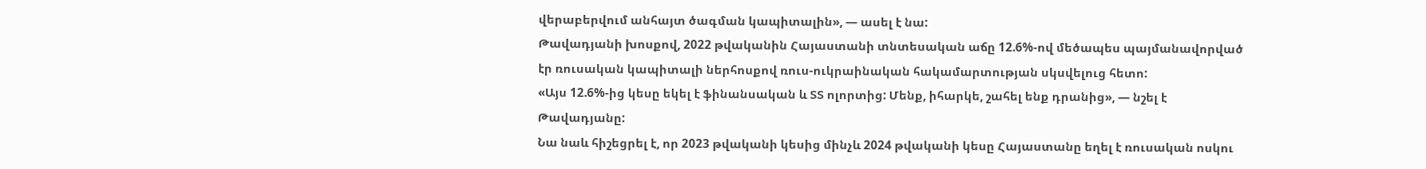վերաբերվում անհայտ ծագման կապիտալին», — ասել է նա:
Թավադյանի խոսքով, 2022 թվականին Հայաստանի տնտեսական աճը 12.6%-ով մեծապես պայմանավորված էր ռուսական կապիտալի ներհոսքով ռուս-ուկրաինական հակամարտության սկսվելուց հետո:
«Այս 12.6%-ից կեսը եկել է ֆինանսական և ՏՏ ոլորտից: Մենք, իհարկե, շահել ենք դրանից», — նշել է Թավադյանը:
Նա նաև հիշեցրել է, որ 2023 թվականի կեսից մինչև 2024 թվականի կեսը Հայաստանը եղել է ռուսական ոսկու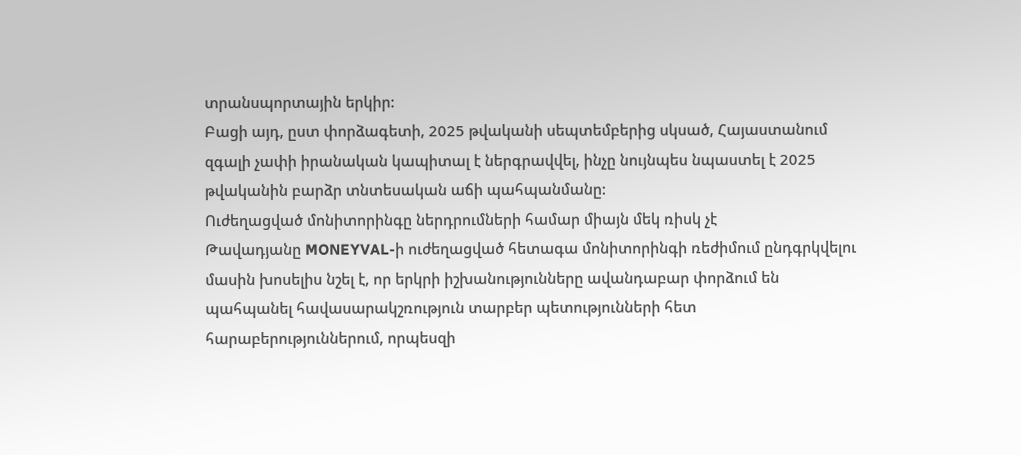տրանսպորտային երկիր:
Բացի այդ, ըստ փորձագետի, 2025 թվականի սեպտեմբերից սկսած, Հայաստանում զգալի չափի իրանական կապիտալ է ներգրավվել, ինչը նույնպես նպաստել է 2025 թվականին բարձր տնտեսական աճի պահպանմանը:
Ուժեղացված մոնիտորինգը ներդրումների համար միայն մեկ ռիսկ չէ
Թավադյանը MONEYVAL-ի ուժեղացված հետագա մոնիտորինգի ռեժիմում ընդգրկվելու մասին խոսելիս նշել է, որ երկրի իշխանությունները ավանդաբար փորձում են պահպանել հավասարակշռություն տարբեր պետությունների հետ հարաբերություններում, որպեսզի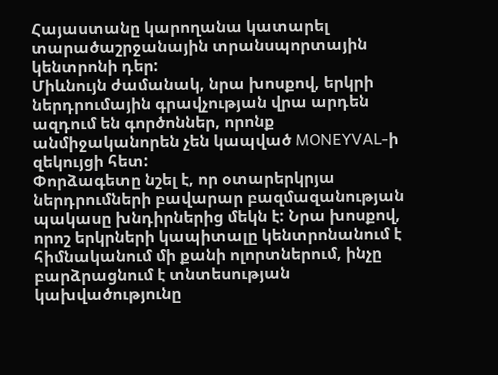Հայաստանը կարողանա կատարել տարածաշրջանային տրանսպորտային կենտրոնի դեր:
Միևնույն ժամանակ, նրա խոսքով, երկրի ներդրումային գրավչության վրա արդեն ազդում են գործոններ, որոնք անմիջականորեն չեն կապված MONEYVAL-ի զեկույցի հետ:
Փորձագետը նշել է, որ օտարերկրյա ներդրումների բավարար բազմազանության պակասը խնդիրներից մեկն է: Նրա խոսքով, որոշ երկրների կապիտալը կենտրոնանում է հիմնականում մի քանի ոլորտներում, ինչը բարձրացնում է տնտեսության կախվածությունը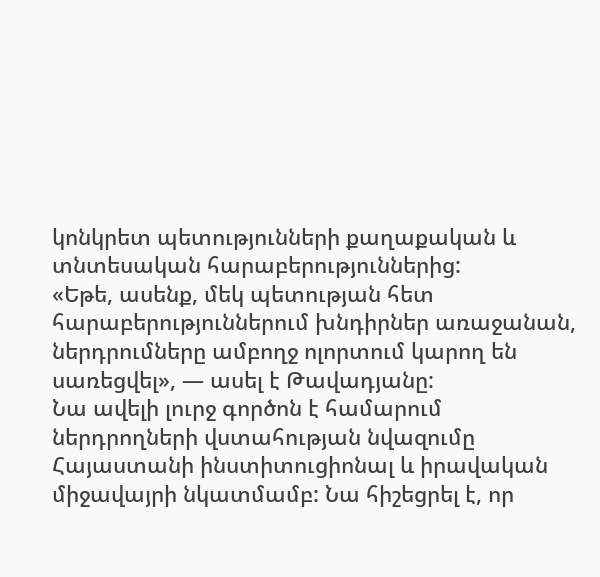կոնկրետ պետությունների քաղաքական և տնտեսական հարաբերություններից:
«Եթե, ասենք, մեկ պետության հետ հարաբերություններում խնդիրներ առաջանան, ներդրումները ամբողջ ոլորտում կարող են սառեցվել», — ասել է Թավադյանը:
Նա ավելի լուրջ գործոն է համարում ներդրողների վստահության նվազումը Հայաստանի ինստիտուցիոնալ և իրավական միջավայրի նկատմամբ: Նա հիշեցրել է, որ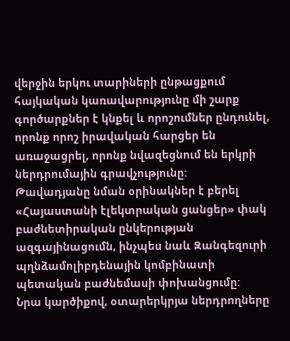վերջին երկու տարիների ընթացքում հայկական կառավարությունը մի շարք գործարքներ է կնքել և որոշումներ ընդունել, որոնք որոշ իրավական հարցեր են առաջացրել, որոնք նվազեցնում են երկրի ներդրումային գրավչությունը:
Թավադյանը նման օրինակներ է բերել «Հայաստանի էլեկտրական ցանցեր» փակ բաժնետիրական ընկերության ազգայինացումն, ինչպես նաև Զանգեզուրի պղնձամոլիբդենային կոմբինատի պետական բաժնեմասի փոխանցումը:
Նրա կարծիքով, օտարերկրյա ներդրողները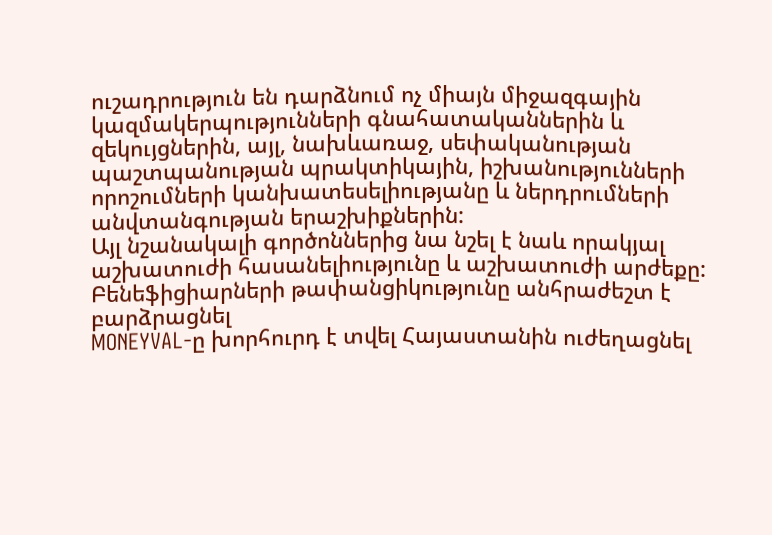ուշադրություն են դարձնում ոչ միայն միջազգային կազմակերպությունների գնահատականներին և զեկույցներին, այլ, նախևառաջ, սեփականության պաշտպանության պրակտիկային, իշխանությունների որոշումների կանխատեսելիությանը և ներդրումների անվտանգության երաշխիքներին:
Այլ նշանակալի գործոններից նա նշել է նաև որակյալ աշխատուժի հասանելիությունը և աշխատուժի արժեքը:
Բենեֆիցիարների թափանցիկությունը անհրաժեշտ է բարձրացնել
MONEYVAL-ը խորհուրդ է տվել Հայաստանին ուժեղացնել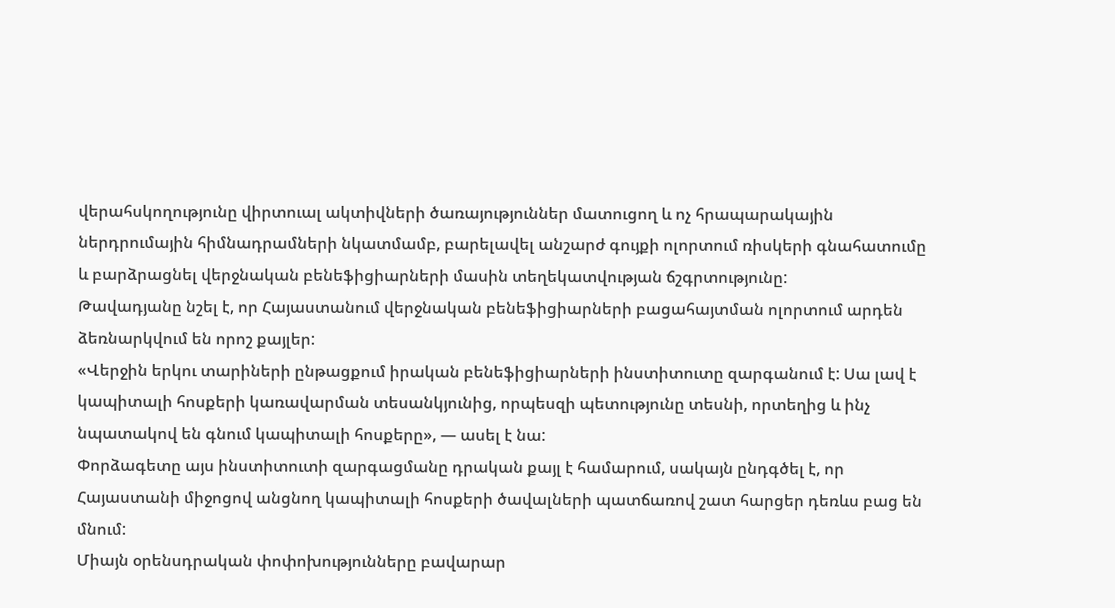վերահսկողությունը վիրտուալ ակտիվների ծառայություններ մատուցող և ոչ հրապարակային ներդրումային հիմնադրամների նկատմամբ, բարելավել անշարժ գույքի ոլորտում ռիսկերի գնահատումը և բարձրացնել վերջնական բենեֆիցիարների մասին տեղեկատվության ճշգրտությունը:
Թավադյանը նշել է, որ Հայաստանում վերջնական բենեֆիցիարների բացահայտման ոլորտում արդեն ձեռնարկվում են որոշ քայլեր:
«Վերջին երկու տարիների ընթացքում իրական բենեֆիցիարների ինստիտուտը զարգանում է: Սա լավ է կապիտալի հոսքերի կառավարման տեսանկյունից, որպեսզի պետությունը տեսնի, որտեղից և ինչ նպատակով են գնում կապիտալի հոսքերը», — ասել է նա:
Փորձագետը այս ինստիտուտի զարգացմանը դրական քայլ է համարում, սակայն ընդգծել է, որ Հայաստանի միջոցով անցնող կապիտալի հոսքերի ծավալների պատճառով շատ հարցեր դեռևս բաց են մնում:
Միայն օրենսդրական փոփոխությունները բավարար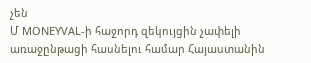չեն
Մ MONEYVAL-ի հաջորդ զեկույցին չափելի առաջընթացի հասնելու համար Հայաստանին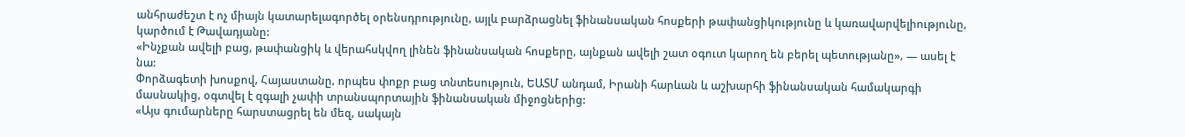անհրաժեշտ է ոչ միայն կատարելագործել օրենսդրությունը, այլև բարձրացնել ֆինանսական հոսքերի թափանցիկությունը և կառավարվելիությունը, կարծում է Թավադյանը:
«Ինչքան ավելի բաց, թափանցիկ և վերահսկվող լինեն ֆինանսական հոսքերը, այնքան ավելի շատ օգուտ կարող են բերել պետությանը», — ասել է նա:
Փորձագետի խոսքով, Հայաստանը, որպես փոքր բաց տնտեսություն, ԵԱՏՄ անդամ, Իրանի հարևան և աշխարհի ֆինանսական համակարգի մասնակից, օգտվել է զգալի չափի տրանսպորտային ֆինանսական միջոցներից:
«Այս գումարները հարստացրել են մեզ, սակայն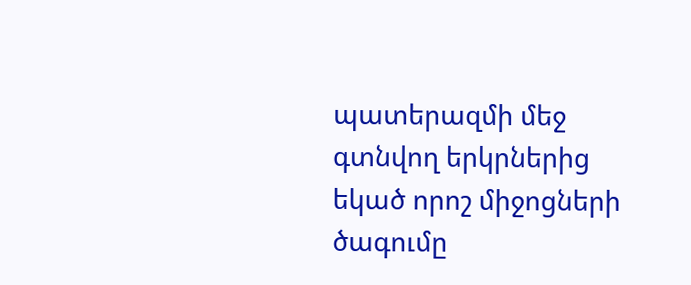պատերազմի մեջ գտնվող երկրներից եկած որոշ միջոցների ծագումը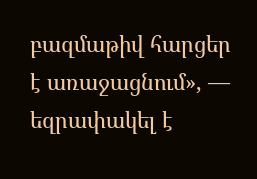բազմաթիվ հարցեր է առաջացնում», — եզրափակել է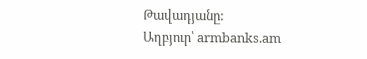Թավադյանը:
Աղբյուր՝ armbanks.am